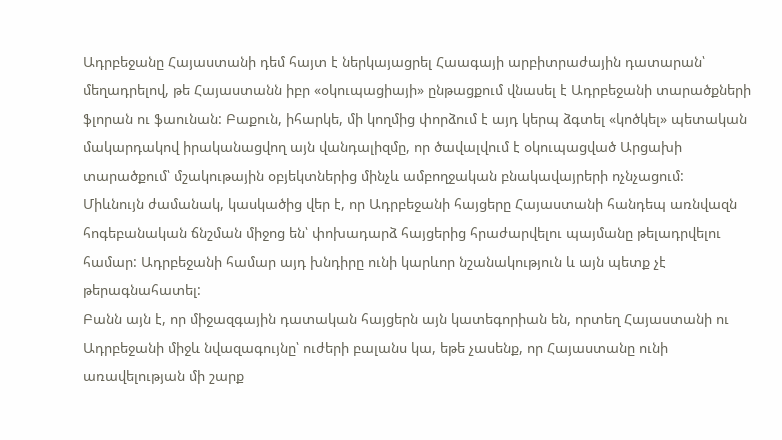Ադրբեջանը Հայաստանի դեմ հայտ է ներկայացրել Հաագայի արբիտրաժային դատարան՝ մեղադրելով, թե Հայաստանն իբր «օկուպացիայի» ընթացքում վնասել է Ադրբեջանի տարածքների ֆլորան ու ֆաունան: Բաքուն, իհարկե, մի կողմից փորձում է այդ կերպ ձգտել «կոծկել» պետական մակարդակով իրականացվող այն վանդալիզմը, որ ծավալվում է օկուպացված Արցախի տարածքում՝ մշակութային օբյեկտներից մինչև ամբողջական բնակավայրերի ոչնչացում:
Միևնույն ժամանակ, կասկածից վեր է, որ Ադրբեջանի հայցերը Հայաստանի հանդեպ առնվազն հոգեբանական ճնշման միջոց են՝ փոխադարձ հայցերից հրաժարվելու պայմանը թելադրվելու համար: Ադրբեջանի համար այդ խնդիրը ունի կարևոր նշանակություն և այն պետք չէ թերագնահատել:
Բանն այն է, որ միջազգային դատական հայցերն այն կատեգորիան են, որտեղ Հայաստանի ու Ադրբեջանի միջև նվազագույնը՝ ուժերի բալանս կա, եթե չասենք, որ Հայաստանը ունի առավելության մի շարք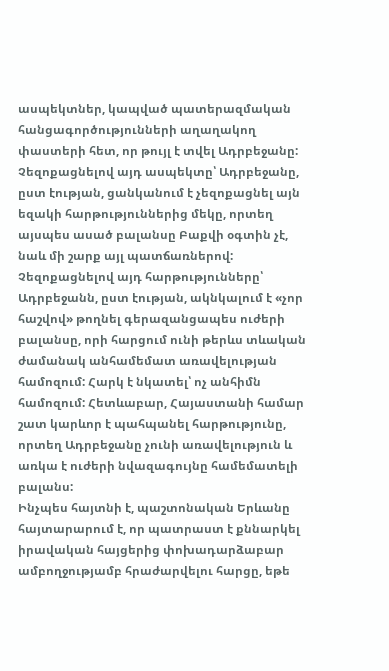ասպեկտներ, կապված պատերազմական հանցագործությունների աղաղակող փաստերի հետ, որ թույլ է տվել Ադրբեջանը: Չեզոքացնելով այդ ասպեկտը՝ Ադրբեջանը, ըստ էության, ցանկանում է չեզոքացնել այն եզակի հարթություններից մեկը, որտեղ այսպես ասած բալանսը Բաքվի օգտին չէ, նաև մի շարք այլ պատճառներով:
Չեզոքացնելով այդ հարթությունները՝ Ադրբեջանն, ըստ էության, ակնկալում է «չոր հաշվով» թողնել գերազանցապես ուժերի բալանսը, որի հարցում ունի թերևս տևական ժամանակ անհամեմատ առավելության համոզում: Հարկ է նկատել՝ ոչ անհիմն համոզում: Հետևաբար, Հայաստանի համար շատ կարևոր է պահպանել հարթությունը, որտեղ Ադրբեջանը չունի առավելություն և առկա է ուժերի նվազագույնը համեմատելի բալանս:
Ինչպես հայտնի է, պաշտոնական Երևանը հայտարարում է, որ պատրաստ է քննարկել իրավական հայցերից փոխադարձաբար ամբողջությամբ հրաժարվելու հարցը, եթե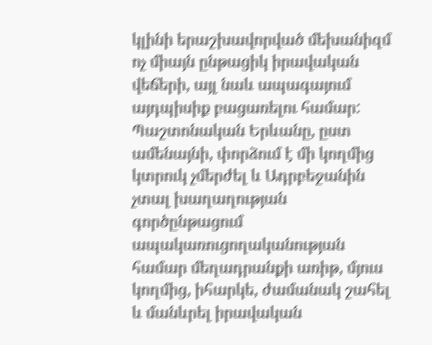կլինի երաշխավորված մեխանիզմ ոչ միայն ընթացիկ իրավական վեճերի, այլ նաև ապագայում այդպիսիք բացառելու համար: Պաշտոնական Երևանը, ըստ ամենայնի, փորձում է մի կողմից կտրուկ չմերժել և Ադրբեջանին չտալ խաղաղության գործընթացում ապակառուցողականության համար մեղադրանքի առիթ, մյուս կողմից, իհարկե, ժամանակ շահել և մանևրել իրավական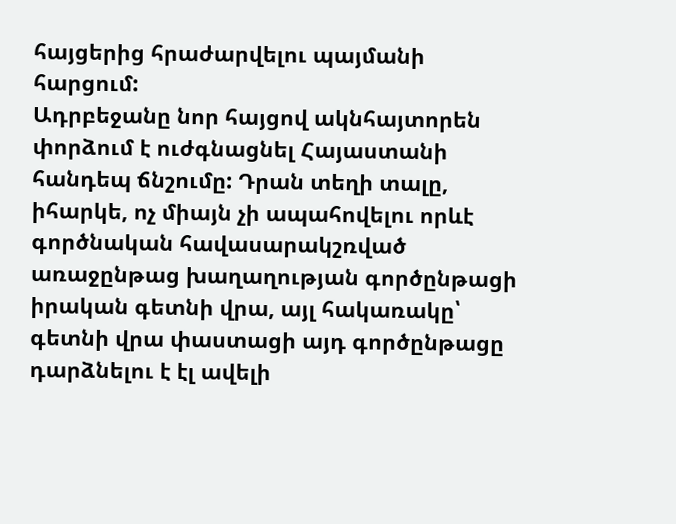հայցերից հրաժարվելու պայմանի հարցում:
Ադրբեջանը նոր հայցով ակնհայտորեն փորձում է ուժգնացնել Հայաստանի հանդեպ ճնշումը: Դրան տեղի տալը, իհարկե, ոչ միայն չի ապահովելու որևէ գործնական հավասարակշռված առաջընթաց խաղաղության գործընթացի իրական գետնի վրա, այլ հակառակը՝ գետնի վրա փաստացի այդ գործընթացը դարձնելու է էլ ավելի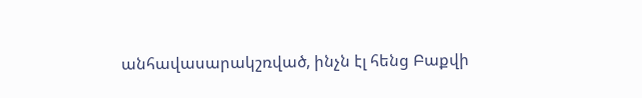անհավասարակշռված, ինչն էլ հենց Բաքվի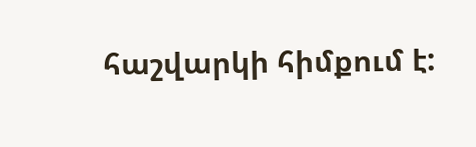հաշվարկի հիմքում է: